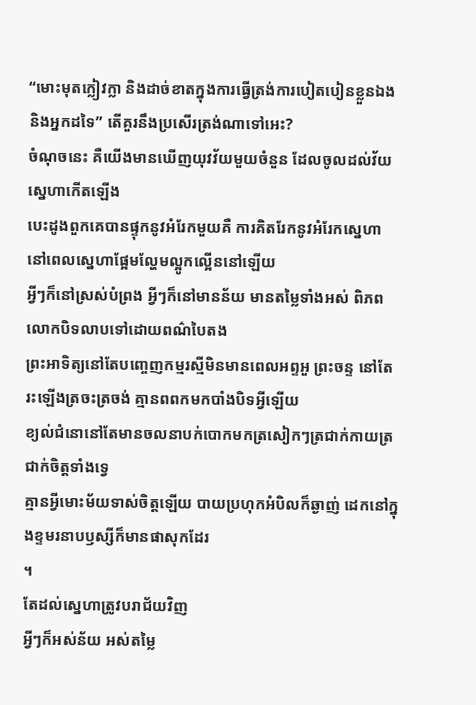“មោះមុតក្លៀវក្លា និងដាច់ខាតក្នុងការធ្វើត្រង់ការបៀតបៀនខ្លួនឯង
និងអ្នកដទៃ” តើគួរនឹងប្រសើរត្រង់ណាទៅអេះ?
ចំណុចនេះ គឺយើងមានឃើញយុវវ័យមួយចំនួន ដែលចូលដល់វ័យស្នេហាកើតឡើង
បេះដូងពួកគេបានផ្ទុកនូវអំរែកមួយគឺ ការគិតរែកនូវអំរែកស្នេហា នៅពេលស្នេហាផ្អែមល្ហែមល្អូកល្អើននៅឡើយ
អ្វីៗក៏នៅស្រស់បំព្រង អ្វីៗក៏នៅមានន័យ មានតម្លៃទាំងអស់ ពិភពលោកបិទលាបទៅដោយពណ៌បៃតង
ព្រះអាទិត្យនៅតែបញ្ចេញកម្មរស្មីមិនមានពេលអព្ទអួ ព្រះចន្ទ នៅតែរះឡើងត្រចះត្រចង់ គ្មានពពកមកបាំងបិទអ្វីឡើយ
ខ្យល់ជំនោនៅតែមានចលនាបក់បោកមកត្រសៀកៗត្រជាក់កាយត្រជាក់ចិត្តទាំងទ្វេ
គ្មានអ្វីមោះម័យទាស់ចិត្តឡើយ បាយប្រហុកអំបិលក៏ឆ្ងាញ់ ដេកនៅក្នុងខ្ទមរនាបឫស្សីក៏មានផាសុកដែរ
។
តែដល់ស្នេហាត្រូវបរាជ័យវិញ
អ្វីៗក៏អស់ន័យ អស់តម្លៃ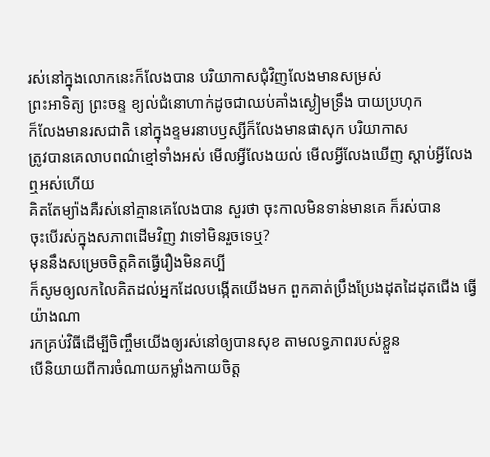រស់នៅក្នុងលោកនេះក៏លែងបាន បរិយាកាសជុំវិញលែងមានសម្រស់
ព្រះអាទិត្យ ព្រះចន្ទ ខ្យល់ជំនោហាក់ដូចជាឈប់គាំងស្ងៀមទ្រឹង បាយប្រហុក
ក៏លែងមានរសជាតិ នៅក្នុងខ្ទមរនាបឫស្សីក៏លែងមានផាសុក បរិយាកាស
ត្រូវបានគេលាបពណ៌ខ្មៅទាំងអស់ មើលអ្វីលែងយល់ មើលអ្វីលែងឃើញ ស្ដាប់អ្វីលែងឮអស់ហើយ
គិតតែម្យ៉ាងគឺរស់នៅគ្មានគេលែងបាន សួរថា ចុះកាលមិនទាន់មានគេ ក៏រស់បាន
ចុះបើរស់ក្នុងសភាពដើមវិញ វាទៅមិនរួចទេឬ?
មុននឹងសម្រេចចិត្តគិតធ្វើរឿងមិនគប្បី
ក៏សូមឲ្យលកលៃគិតដល់អ្នកដែលបង្កើតយើងមក ពួកគាត់ប្រឹងប្រែងដុតដៃដុតជើង ធ្វើយ៉ាងណា
រកគ្រប់វិធីដើម្បីចិញ្ចឹមយើងឲ្យរស់នៅឲ្យបានសុខ តាមលទ្ធភាពរបស់ខ្លួន
បើនិយាយពីការចំណាយកម្លាំងកាយចិត្ត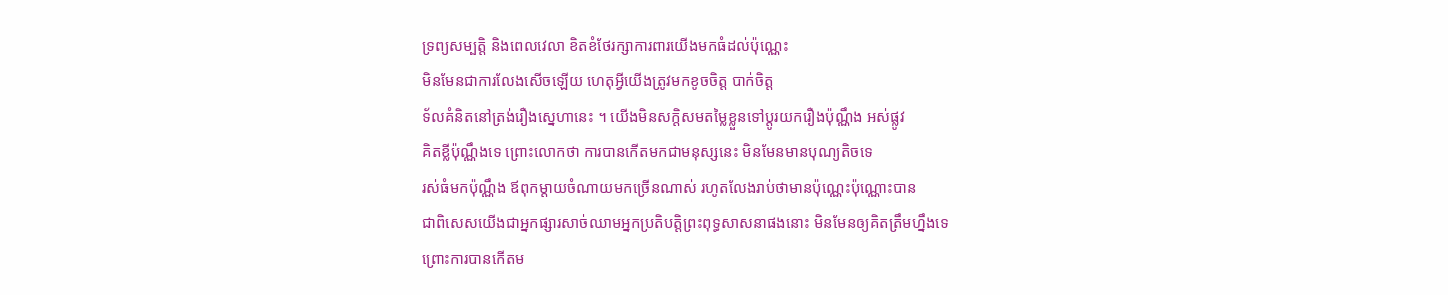ទ្រព្យសម្បត្តិ និងពេលវេលា ខិតខំថែរក្សាការពារយើងមកធំដល់ប៉ុណ្ណេះ
មិនមែនជាការលែងសើចឡើយ ហេតុអ្វីយើងត្រូវមកខូចចិត្ត បាក់ចិត្ត
ទ័លគំនិតនៅត្រង់រឿងស្នេហានេះ ។ យើងមិនសក្ដិសមតម្លៃខ្លួនទៅប្ដូរយករឿងប៉ុណ្ណឹង អស់ផ្លូវ
គិតខ្លីប៉ុណ្ណឹងទេ ព្រោះលោកថា ការបានកើតមកជាមនុស្សនេះ មិនមែនមានបុណ្យតិចទេ
រស់ធំមកប៉ុណ្ណឹង ឪពុកម្ដាយចំណាយមកច្រើនណាស់ រហូតលែងរាប់ថាមានប៉ុណ្ណេះប៉ុណ្ណោះបាន
ជាពិសេសយើងជាអ្នកផ្សារសាច់ឈាមអ្នកប្រតិបត្តិព្រះពុទ្ធសាសនាផងនោះ មិនមែនឲ្យគិតត្រឹមហ្នឹងទេ
ព្រោះការបានកើតម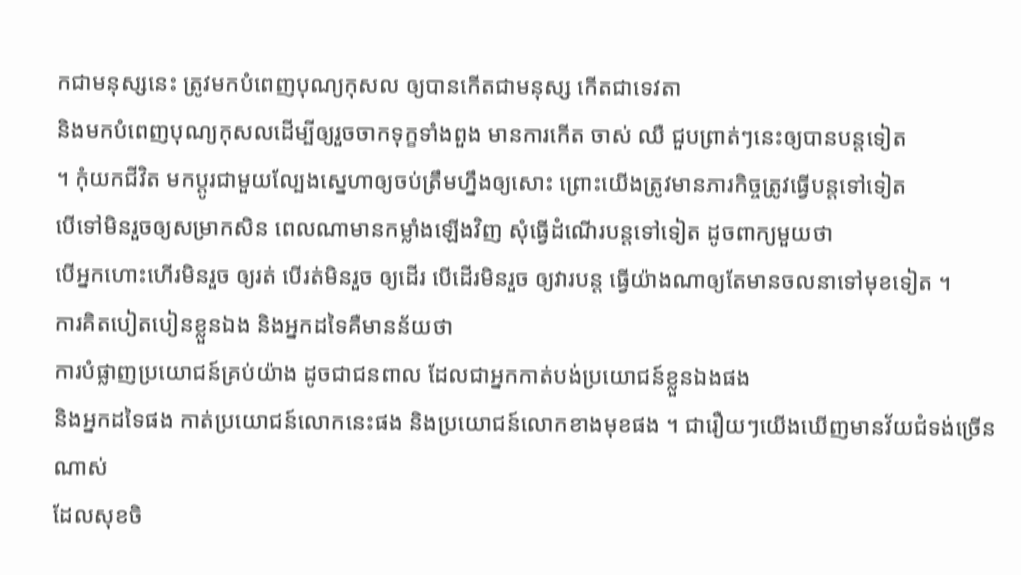កជាមនុស្សនេះ ត្រូវមកបំពេញបុណ្យកុសល ឲ្យបានកើតជាមនុស្ស កើតជាទេវតា
និងមកបំពេញបុណ្យកុសលដើម្បីឲ្យរួចចាកទុក្ខទាំងពួង មានការកើត ចាស់ ឈឺ ជួបព្រាត់ៗនេះឲ្យបានបន្តទៀត
។ កុំយកជីវិត មកប្ដូរជាមួយល្បែងស្នេហាឲ្យចប់ត្រឹមហ្នឹងឲ្យសោះ ព្រោះយើងត្រូវមានភារកិច្ចត្រូវធ្វើបន្តទៅទៀត
បើទៅមិនរួចឲ្យសម្រាកសិន ពេលណាមានកម្លាំងឡើងវិញ សុំធ្វើដំណើរបន្តទៅទៀត ដូចពាក្យមួយថា
បើអ្នកហោះហើរមិនរួច ឲ្យរត់ បើរត់មិនរួច ឲ្យដើរ បើដើរមិនរួច ឲ្យវារបន្ត ធ្វើយ៉ាងណាឲ្យតែមានចលនាទៅមុខទៀត ។
ការគិតបៀតបៀនខ្លួនឯង និងអ្នកដទៃគឺមានន័យថា
ការបំផ្លាញប្រយោជន៍គ្រប់យ៉ាង ដូចជាជនពាល ដែលជាអ្នកកាត់បង់ប្រយោជន៍ខ្លួនឯងផង
និងអ្នកដទៃផង កាត់ប្រយោជន៍លោកនេះផង និងប្រយោជន៍លោកខាងមុខផង ។ ជារឿយៗយើងឃើញមានវ័យជំទង់ច្រើនណាស់
ដែលសុខចិ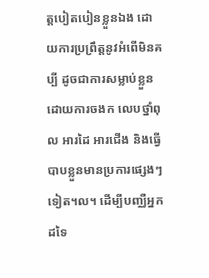ត្តបៀតបៀនខ្លួនឯង ដោយការប្រព្រឹត្តនូវអំពើមិនគប្បី ដូចជាការសម្លាប់ខ្លួន
ដោយការចងក លេបថ្នាំពុល អារដៃ អារជើង និងធ្វើបាបខ្លួនមានប្រការផ្សេងៗទៀត។ល។ ដើម្បីបញ្ឈឺអ្នកដទៃ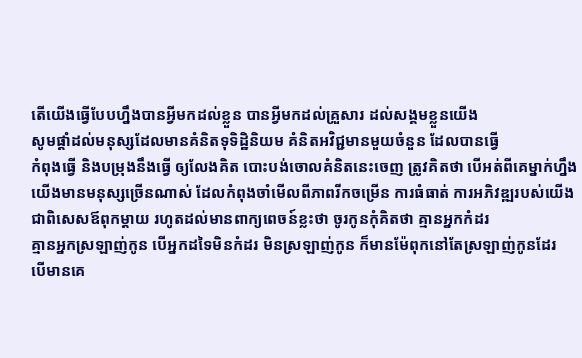តើយើងធ្វើបែបហ្នឹងបានអ្វីមកដល់ខ្លួន បានអ្វីមកដល់គ្រួសារ ដល់សង្គមខ្លួនយើង
សូមផ្ដាំដល់មនុស្សដែលមានគំនិតទុទិដ្ឋិនិយម គំនិតអវិជ្ជមានមួយចំនួន ដែលបានធ្វើ
កំពុងធ្វើ និងបម្រុងនឹងធ្វើ ឲ្យលែងគិត បោះបង់ចោលគំនិតនេះចេញ ត្រូវគិតថា បើអត់ពីគេម្នាក់ហ្នឹង
យើងមានមនុស្សច្រើនណាស់ ដែលកំពុងចាំមើលពីភាពរីកចម្រើន ការធំធាត់ ការអភិវឌ្ឍរបស់យើង
ជាពិសេសឪពុកម្ដាយ រហូតដល់មានពាក្យពេចន៍ខ្លះថា ចូរកូនកុំគិតថា គ្មានអ្នកកំដរ
គ្មានអ្នកស្រឡាញ់កូន បើអ្នកដទៃមិនកំដរ មិនស្រឡាញ់កូន ក៏មានម៉ែពុកនៅតែស្រឡាញ់កូនដែរ
បើមានគេ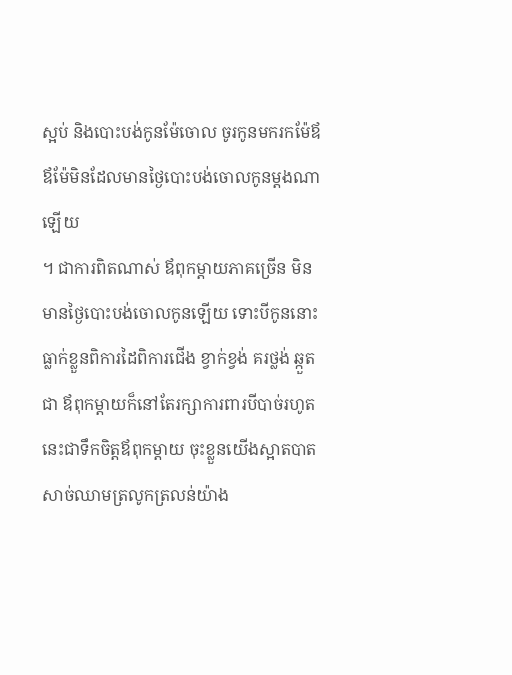ស្អប់ និងបោះបង់កូនម៉ែចោល ចូរកូនមករកម៉ែឪ ឪម៉ែមិនដែលមានថ្ងៃបោះបង់ចោលកូនម្ដងណាឡើយ
។ ជាការពិតណាស់ ឪពុកម្ដាយភាគច្រើន មិនមានថ្ងៃបោះបង់ចោលកូនឡើយ ទោះបីកូននោះ
ធ្លាក់ខ្លួនពិការដៃពិការជើង ខ្វាក់ខ្វង់ គរថ្លង់ ឆ្កួតជា ឪពុកម្ដាយក៏នៅតែរក្សាការពារបីបាច់រហូត
នេះជាទឹកចិត្តឪពុកម្ដាយ ចុះខ្លួនយើងស្អាតបាត សាច់ឈាមត្រលូកត្រលន់យ៉ាង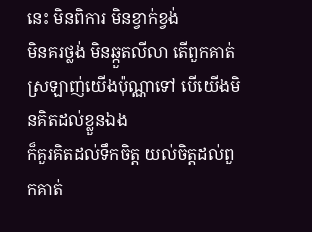នេះ មិនពិការ មិនខ្វាក់ខ្វង់
មិនគរថ្លង់ មិនឆ្កួតលីលា តើពួកគាត់ស្រឡាញ់យើងប៉ុណ្ណាទៅ បើយើងមិនគិតដល់ខ្លួនឯង
ក៏គួរគិតដល់ទឹកចិត្ត យល់ចិត្តដល់ពួកគាត់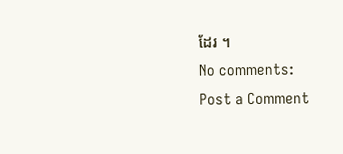ដែរ ។
No comments:
Post a Comment